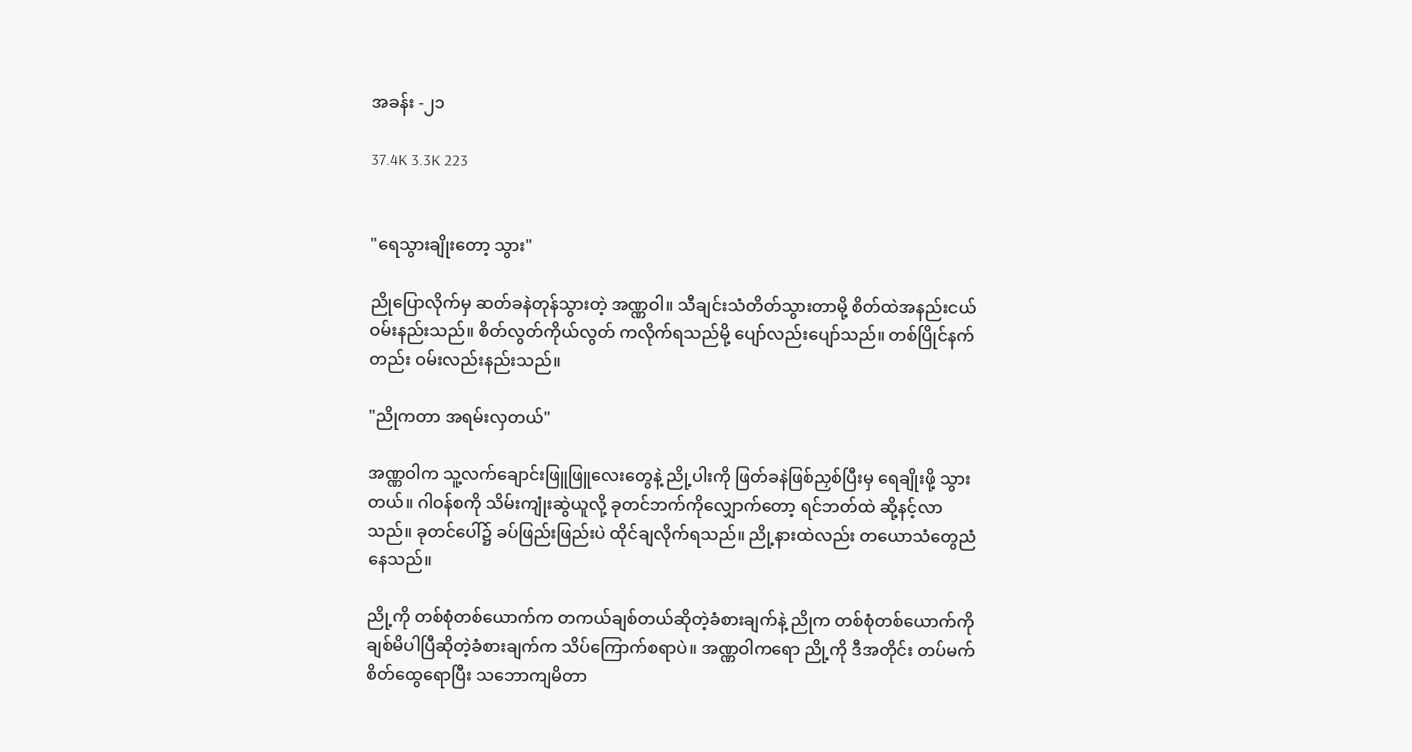အခန်း -၂၁

37.4K 3.3K 223


"ရေသွားချိုးတော့ သွား"

ညိုပြောလိုက်မှ ဆတ်ခနဲတုန်သွားတဲ့ အဏ္ဏဝါ။ သီချင်းသံတိတ်သွားတာမို့ စိတ်ထဲအနည်းငယ်ဝမ်းနည်းသည်။ စိတ်လွတ်ကိုယ်လွတ် ကလိုက်ရသည်မို့ ပျော်လည်းပျော်သည်။ တစ်ပြိုင်နက်တည်း ဝမ်းလည်းနည်းသည်။

"ညိုကတာ အရမ်းလှတယ်"

အဏ္ဏဝါက သူ့လက်ချောင်းဖြူဖြူလေးတွေနဲ့ ညို့ပါးကို ဖြတ်ခနဲဖြစ်ညှစ်ပြီးမှ ရေချိုးဖို့ သွားတယ်။ ဂါဝန်စကို သိမ်းကျုံးဆွဲယူလို့ ခုတင်ဘက်ကိုလျှောက်တော့ ရင်ဘတ်ထဲ ဆို့နင့်လာသည်။ ခုတင်ပေါ်၌ ခပ်ဖြည်းဖြည်းပဲ ထိုင်ချလိုက်ရသည်။ ညို့နားထဲလည်း တယောသံတွေညံနေသည်။

ညို့ကို တစ်စုံတစ်ယောက်က တကယ်ချစ်တယ်ဆိုတဲ့ခံစားချက်နဲ့ ညိုက တစ်စုံတစ်ယောက်ကို ချစ်မိပါပြီဆိုတဲ့ခံစားချက်က သိပ်ကြောက်စရာပဲ။ အဏ္ဏဝါကရော ညို့ကို ဒီအတိုင်း တပ်မက်စိတ်ထွေရောပြီး သဘောကျမိတာ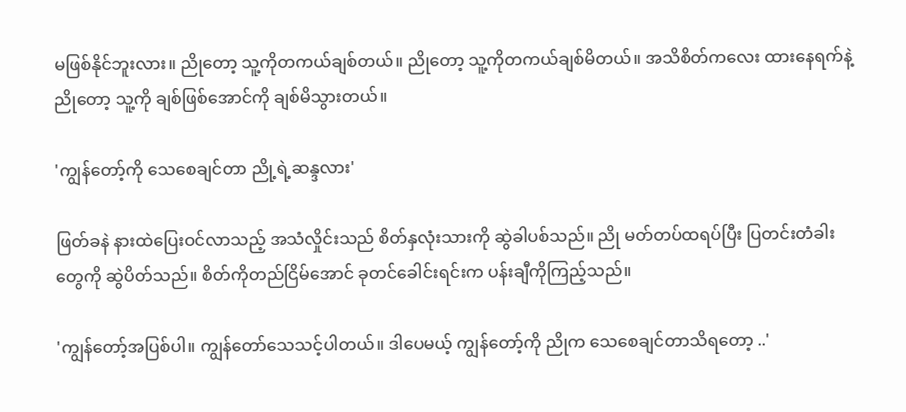မဖြစ်နိုင်ဘူးလား။ ညိုတော့ သူ့ကိုတကယ်ချစ်တယ်။ ညိုတော့ သူ့ကိုတကယ်ချစ်မိတယ်။ အသိစိတ်ကလေး ထားနေရက်နဲ့ ညိုတော့ သူ့ကို ချစ်ဖြစ်အောင်ကို ချစ်မိသွားတယ်။

'ကျွန်တော့်ကို သေစေချင်တာ ညို့ရဲ့ဆန္ဒလား'

ဖြတ်ခနဲ နားထဲပြေးဝင်လာသည့် အသံလှိုင်းသည် စိတ်နှလုံးသားကို ဆွဲခါပစ်သည်။ ညို မတ်တပ်ထရပ်ပြီး ပြတင်းတံခါးတွေကို ဆွဲပိတ်သည်။ စိတ်ကိုတည်ငြိမ်အောင် ခုတင်ခေါင်းရင်းက ပန်းချီကိုကြည့်သည်။

'ကျွန်တော့်အပြစ်ပါ။ ကျွန်တော်သေသင့်ပါတယ်။ ဒါပေမယ့် ကျွန်တော့်ကို ညိုက သေစေချင်တာသိရတော့ ..'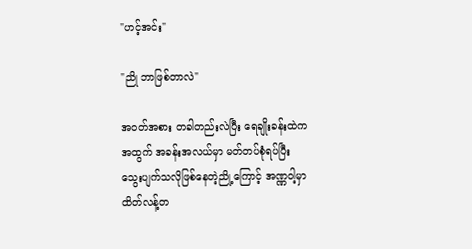"ဟင့်အင်း"

"ညို ဘာဖြစ်တာလဲ"

အဝတ်အစား တခါတည်းလဲပြီး ရေချိုးခန်းထဲကအထွက် အခန်းအလယ်မှာ မတ်တပ်စုံရပ်ပြီး သွေးပျက်သလိုဖြစ်နေတဲ့ညို့ကြောင့် အဏ္ဏဝါ့မှာ ထိတ်လန့်တ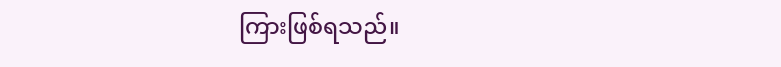ကြားဖြစ်ရသည်။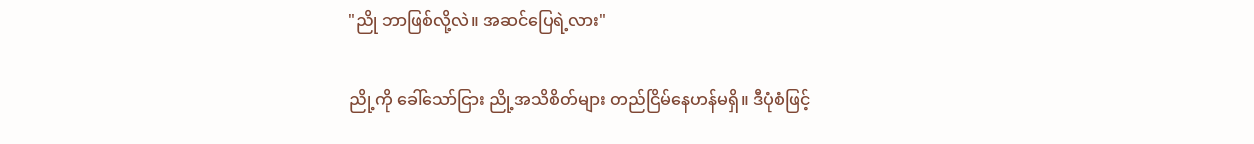"ညို ဘာဖြစ်လို့လဲ။ အဆင်ပြေရဲ့လား"

ညို့ကို ခေါ်သော်ငြား ညို့အသိစိတ်များ တည်ငြိမ်နေဟန်မရှိ။ ဒီပုံစံဖြင့်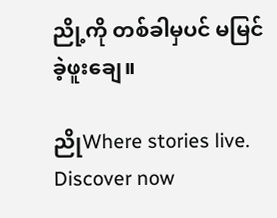ညို့ကို တစ်ခါမှပင် မမြင်ခဲ့ဖူးချေ။

ညိုWhere stories live. Discover now